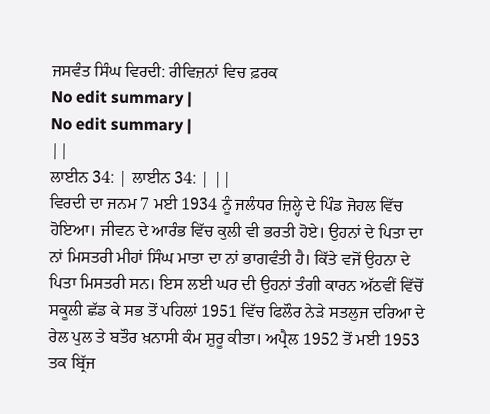ਜਸਵੰਤ ਸਿੰਘ ਵਿਰਦੀ: ਰੀਵਿਜ਼ਨਾਂ ਵਿਚ ਫ਼ਰਕ
No edit summary |
No edit summary |
||
ਲਾਈਨ 34: | ਲਾਈਨ 34: | ||
ਵਿਰਦੀ ਦਾ ਜਨਮ 7 ਮਈ 1934 ਨੂੰ ਜਲੰਧਰ ਜ਼ਿਲ੍ਹੇ ਦੇ ਪਿੰਡ ਜੋਹਲ ਵਿੱਚ ਹੋਇਆ। ਜੀਵਨ ਦੇ ਆਰੰਭ ਵਿੱਚ ਕੁਲੀ ਵੀ ਭਰਤੀ ਹੋਏ। ਉਹਨਾਂ ਦੇ ਪਿਤਾ ਦਾ ਨਾਂ ਮਿਸਤਰੀ ਮੀਹਾਂ ਸਿੰਘ ਮਾਤਾ ਦਾ ਨਾਂ ਭਾਗਵੰਤੀ ਹੈ। ਕਿੱਤੇ ਵਜੋਂ ਉਹਨਾ ਦੇ ਪਿਤਾ ਮਿਸਤਰੀ ਸਨ। ਇਸ ਲਈ ਘਰ ਦੀ ਉਹਨਾਂ ਤੰਗੀ ਕਾਰਨ ਅੱਠਵੀਂ ਵਿੱਚੋਂ ਸਕੂਲੀ ਛੱਡ ਕੇ ਸਭ ਤੋਂ ਪਹਿਲਾਂ 1951 ਵਿੱਚ ਫਿਲੌਰ ਨੇੜੇ ਸਤਲੁਜ ਦਰਿਆ ਦੇ ਰੇਲ ਪੁਲ ਤੇ ਬਤੌਰ ਖ਼ਨਾਸੀ ਕੰਮ ਸ਼ੁਰੂ ਕੀਤਾ। ਅਪ੍ਰੈਲ 1952 ਤੋਂ ਮਈ 1953 ਤਕ ਬ੍ਰਿੱਜ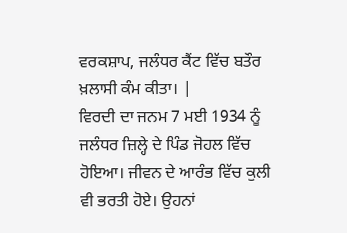ਵਰਕਸ਼ਾਪ, ਜਲੰਧਰ ਕੈਂਟ ਵਿੱਚ ਬਤੌਰ ਖ਼ਲਾਸੀ ਕੰਮ ਕੀਤਾ। |
ਵਿਰਦੀ ਦਾ ਜਨਮ 7 ਮਈ 1934 ਨੂੰ ਜਲੰਧਰ ਜ਼ਿਲ੍ਹੇ ਦੇ ਪਿੰਡ ਜੋਹਲ ਵਿੱਚ ਹੋਇਆ। ਜੀਵਨ ਦੇ ਆਰੰਭ ਵਿੱਚ ਕੁਲੀ ਵੀ ਭਰਤੀ ਹੋਏ। ਉਹਨਾਂ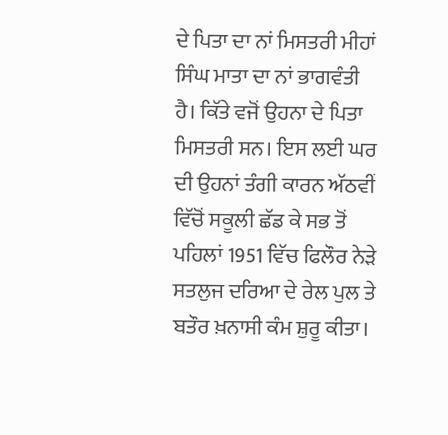ਦੇ ਪਿਤਾ ਦਾ ਨਾਂ ਮਿਸਤਰੀ ਮੀਹਾਂ ਸਿੰਘ ਮਾਤਾ ਦਾ ਨਾਂ ਭਾਗਵੰਤੀ ਹੈ। ਕਿੱਤੇ ਵਜੋਂ ਉਹਨਾ ਦੇ ਪਿਤਾ ਮਿਸਤਰੀ ਸਨ। ਇਸ ਲਈ ਘਰ ਦੀ ਉਹਨਾਂ ਤੰਗੀ ਕਾਰਨ ਅੱਠਵੀਂ ਵਿੱਚੋਂ ਸਕੂਲੀ ਛੱਡ ਕੇ ਸਭ ਤੋਂ ਪਹਿਲਾਂ 1951 ਵਿੱਚ ਫਿਲੌਰ ਨੇੜੇ ਸਤਲੁਜ ਦਰਿਆ ਦੇ ਰੇਲ ਪੁਲ ਤੇ ਬਤੌਰ ਖ਼ਨਾਸੀ ਕੰਮ ਸ਼ੁਰੂ ਕੀਤਾ।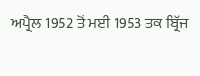ਅਪ੍ਰੈਲ 1952 ਤੋਂ ਮਈ 1953 ਤਕ ਬ੍ਰਿੱਜ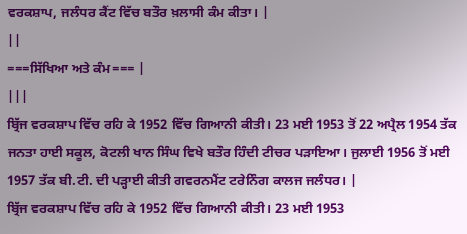ਵਰਕਸ਼ਾਪ, ਜਲੰਧਰ ਕੈਂਟ ਵਿੱਚ ਬਤੌਰ ਖ਼ਲਾਸੀ ਕੰਮ ਕੀਤਾ। |
||
===ਸਿੱਖਿਆ ਅਤੇ ਕੰਮ=== |
|||
ਬ੍ਰਿੱਜ ਵਰਕਸ਼ਾਪ ਵਿੱਚ ਰਹਿ ਕੇ 1952 ਵਿੱਚ ਗਿਆਨੀ ਕੀਤੀ। 23 ਮਈ 1953 ਤੋਂ 22 ਅਪ੍ਰੈਲ 1954 ਤੱਕ ਜਨਤਾ ਹਾਈ ਸਕੂਲ, ਕੋਟਲੀ ਖਾਨ ਸਿੰਘ ਵਿਖੇ ਬਤੌਰ ਹਿੰਦੀ ਟੀਚਰ ਪੜਾਇਆ। ਜੁਲਾਈ 1956 ਤੋਂ ਮਈ 1957 ਤੱਕ ਬੀ.ਟੀ. ਦੀ ਪੜ੍ਹਾਈ ਕੀਤੀ ਗਵਰਨਮੈਂਟ ਟਰੇਨਿੰਗ ਕਾਲਜ ਜਲੰਧਰ। |
ਬ੍ਰਿੱਜ ਵਰਕਸ਼ਾਪ ਵਿੱਚ ਰਹਿ ਕੇ 1952 ਵਿੱਚ ਗਿਆਨੀ ਕੀਤੀ। 23 ਮਈ 1953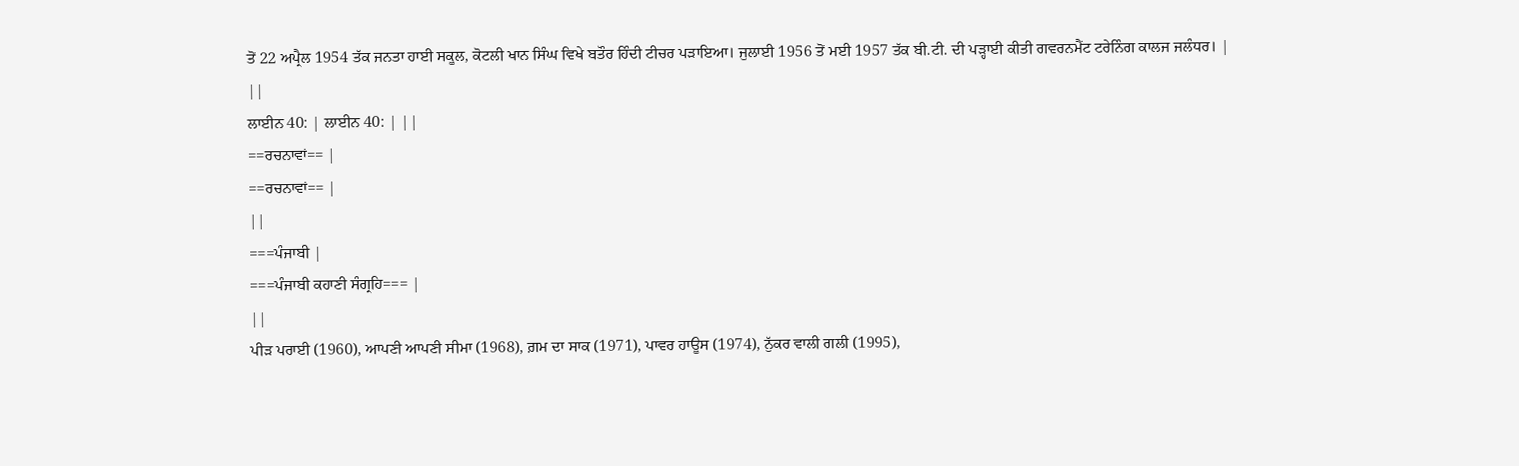ਤੋਂ 22 ਅਪ੍ਰੈਲ 1954 ਤੱਕ ਜਨਤਾ ਹਾਈ ਸਕੂਲ, ਕੋਟਲੀ ਖਾਨ ਸਿੰਘ ਵਿਖੇ ਬਤੌਰ ਹਿੰਦੀ ਟੀਚਰ ਪੜਾਇਆ। ਜੁਲਾਈ 1956 ਤੋਂ ਮਈ 1957 ਤੱਕ ਬੀ.ਟੀ. ਦੀ ਪੜ੍ਹਾਈ ਕੀਤੀ ਗਵਰਨਮੈਂਟ ਟਰੇਨਿੰਗ ਕਾਲਜ ਜਲੰਧਰ। |
||
ਲਾਈਨ 40: | ਲਾਈਨ 40: | ||
==ਰਚਨਾਵਾਂ== |
==ਰਚਨਾਵਾਂ== |
||
===ਪੰਜਾਬੀ |
===ਪੰਜਾਬੀ ਕਹਾਣੀ ਸੰਗ੍ਰਹਿ=== |
||
ਪੀੜ ਪਰਾਈ (1960), ਆਪਣੀ ਆਪਣੀ ਸੀਮਾ (1968), ਗ਼ਮ ਦਾ ਸਾਕ (1971), ਪਾਵਰ ਹਾਊਸ (1974), ਨੁੱਕਰ ਵਾਲੀ ਗਲੀ (1995),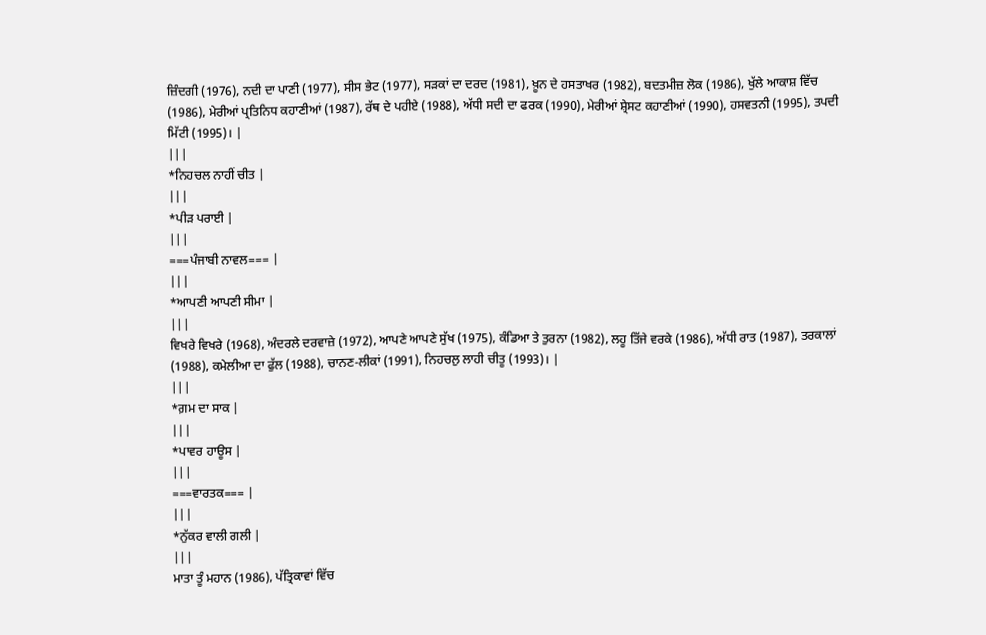ਜ਼ਿੰਦਗੀ (1976), ਨਦੀ ਦਾ ਪਾਣੀ (1977), ਸੀਸ ਭੇਟ (1977), ਸੜਕਾਂ ਦਾ ਦਰਦ (1981), ਖ਼ੂਨ ਦੇ ਹਸਤਾਖਰ (1982), ਬਦਤਮੀਜ਼ ਲੋਕ (1986), ਖੁੱਲੇ ਆਕਾਸ਼ ਵਿੱਚ (1986), ਮੇਰੀਆਂ ਪ੍ਰਤਿਨਿਧ ਕਹਾਣੀਆਂ (1987), ਰੱਥ ਦੇ ਪਹੀਏ (1988), ਅੱਧੀ ਸਦੀ ਦਾ ਫਰਕ (1990), ਮੇਰੀਆਂ ਸ਼੍ਰੇਸਟ ਕਹਾਣੀਆਂ (1990), ਹਸਵਤਨੀ (1995), ਤਪਦੀ ਮਿੱਟੀ (1995)। |
|||
*ਨਿਹਚਲ ਨਾਹੀਂ ਚੀਤ |
|||
*ਪੀੜ ਪਰਾਈ |
|||
===ਪੰਜਾਬੀ ਨਾਵਲ=== |
|||
*ਆਪਣੀ ਆਪਣੀ ਸੀਮਾ |
|||
ਵਿਖਰੇ ਵਿਖਰੇ (1968), ਅੰਦਰਲੇ ਦਰਵਾਜ਼ੇ (1972), ਆਪਣੇ ਆਪਣੇ ਸੁੱਖ (1975), ਕੰਡਿਆ ਤੇ ਤੁਰਨਾ (1982), ਲਹੂ ਤਿੱਜੇ ਵਰਕੇ (1986), ਅੱਧੀ ਰਾਤ (1987), ਤਰਕਾਲਾਂ (1988), ਕਮੇਲੀਆ ਦਾ ਫੁੱਲ (1988), ਚਾਨਣ-ਲੀਕਾਂ (1991), ਨਿਹਚਲੁ ਲਾਹੀ ਚੀਤੂ (1993)। |
|||
*ਗ਼ਮ ਦਾ ਸਾਕ |
|||
*ਪਾਵਰ ਹਾਊਸ |
|||
===ਵਾਰਤਕ=== |
|||
*ਨੁੱਕਰ ਵਾਲੀ ਗਲੀ |
|||
ਮਾਤਾ ਤੂੰ ਮਹਾਨ (1986), ਪੱਤ੍ਰਿਕਾਵਾਂ ਵਿੱਚ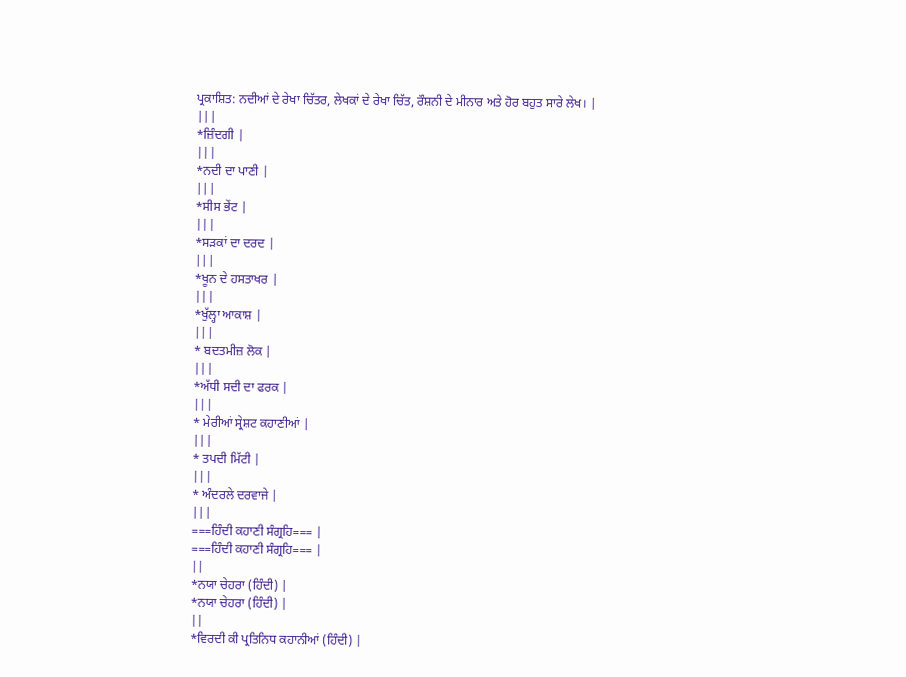ਪ੍ਰਕਾਸ਼ਿਤ: ਨਦੀਆਂ ਦੇ ਰੇਖਾ ਚਿੱਤਰ, ਲੇਖਕਾਂ ਦੇ ਰੇਖਾ ਚਿੱਤ, ਰੌਸ਼ਨੀ ਦੇ ਮੀਨਾਰ ਅਤੇ ਹੋਰ ਬਹੁਤ ਸਾਰੇ ਲੇਖ। |
|||
*ਜ਼ਿੰਦਗੀ |
|||
*ਨਦੀ ਦਾ ਪਾਣੀ |
|||
*ਸੀਸ ਭੇਂਟ |
|||
*ਸੜਕਾਂ ਦਾ ਦਰਦ |
|||
*ਖੂਨ ਦੇ ਹਸਤਾਖਰ |
|||
*ਖੁੱਲ੍ਹਾ ਆਕਾਸ਼ |
|||
* ਬਦਤਮੀਜ਼ ਲੋਕ |
|||
*ਅੱਧੀ ਸਦੀ ਦਾ ਫਰਕ |
|||
* ਮੇਰੀਆਂ ਸ੍ਰੇਸ਼ਟ ਕਹਾਣੀਆਂ |
|||
* ਤਪਦੀ ਮਿੱਟੀ |
|||
* ਅੰਦਰਲੇ ਦਰਵਾਜੇ |
|||
===ਹਿੰਦੀ ਕਹਾਣੀ ਸੰਗ੍ਰਹਿ=== |
===ਹਿੰਦੀ ਕਹਾਣੀ ਸੰਗ੍ਰਹਿ=== |
||
*ਨਯਾ ਚੇਹਰਾ (ਹਿੰਦੀ) |
*ਨਯਾ ਚੇਹਰਾ (ਹਿੰਦੀ) |
||
*ਵਿਰਦੀ ਕੀ ਪ੍ਰਤਿਨਿਧ ਕਹਾਨੀਆਂ (ਹਿੰਦੀ) |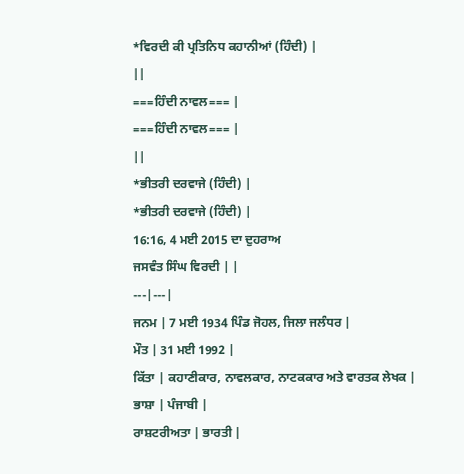*ਵਿਰਦੀ ਕੀ ਪ੍ਰਤਿਨਿਧ ਕਹਾਨੀਆਂ (ਹਿੰਦੀ) |
||
===ਹਿੰਦੀ ਨਾਵਲ=== |
===ਹਿੰਦੀ ਨਾਵਲ=== |
||
*ਭੀਤਰੀ ਦਰਵਾਜੇ (ਹਿੰਦੀ) |
*ਭੀਤਰੀ ਦਰਵਾਜੇ (ਹਿੰਦੀ) |
16:16, 4 ਮਈ 2015 ਦਾ ਦੁਹਰਾਅ
ਜਸਵੰਤ ਸਿੰਘ ਵਿਰਦੀ | |
---|---|
ਜਨਮ | 7 ਮਈ 1934 ਪਿੰਡ ਜੋਹਲ, ਜਿਲਾ ਜਲੰਧਰ |
ਮੌਤ | 31 ਮਈ 1992 |
ਕਿੱਤਾ | ਕਹਾਣੀਕਾਰ, ਨਾਵਲਕਾਰ, ਨਾਟਕਕਾਰ ਅਤੇ ਵਾਰਤਕ ਲੇਖਕ |
ਭਾਸ਼ਾ | ਪੰਜਾਬੀ |
ਰਾਸ਼ਟਰੀਅਤਾ | ਭਾਰਤੀ |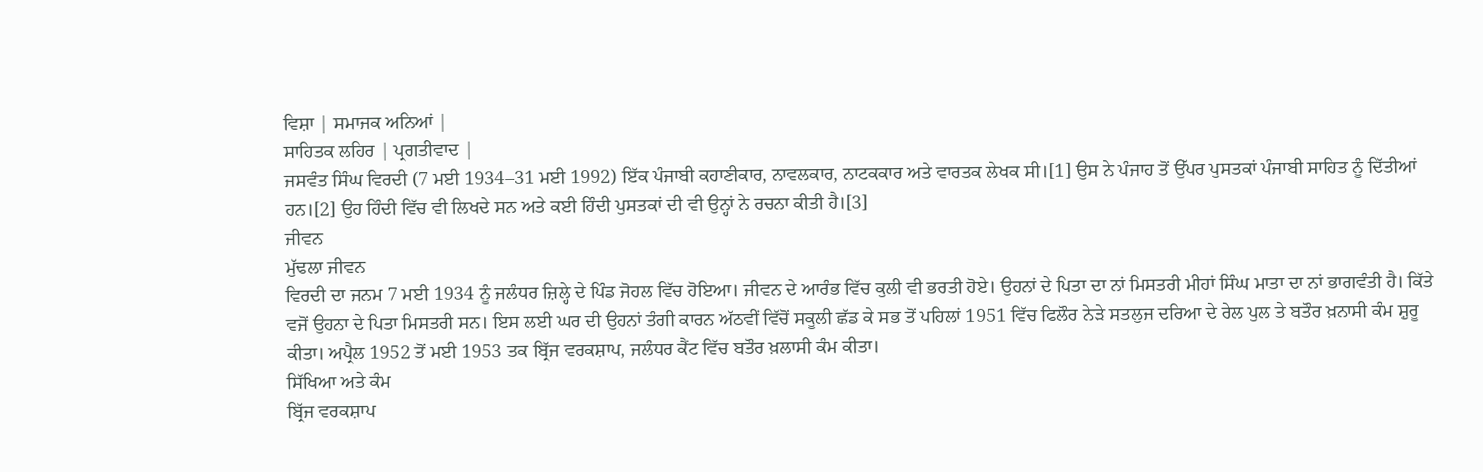ਵਿਸ਼ਾ | ਸਮਾਜਕ ਅਨਿਆਂ |
ਸਾਹਿਤਕ ਲਹਿਰ | ਪ੍ਰਗਤੀਵਾਦ |
ਜਸਵੰਤ ਸਿੰਘ ਵਿਰਦੀ (7 ਮਈ 1934–31 ਮਈ 1992) ਇੱਕ ਪੰਜਾਬੀ ਕਹਾਣੀਕਾਰ, ਨਾਵਲਕਾਰ, ਨਾਟਕਕਾਰ ਅਤੇ ਵਾਰਤਕ ਲੇਖਕ ਸੀ।[1] ਉਸ ਨੇ ਪੰਜਾਹ ਤੋਂ ਉੱਪਰ ਪੁਸਤਕਾਂ ਪੰਜਾਬੀ ਸਾਹਿਤ ਨੂੰ ਦਿੱਤੀਆਂ ਹਨ।[2] ਉਹ ਹਿੰਦੀ ਵਿੱਚ ਵੀ ਲਿਖਦੇ ਸਨ ਅਤੇ ਕਈ ਹਿੰਦੀ ਪੁਸਤਕਾਂ ਦੀ ਵੀ ਉਨ੍ਹਾਂ ਨੇ ਰਚਨਾ ਕੀਤੀ ਹੈ।[3]
ਜੀਵਨ
ਮੁੱਢਲਾ ਜੀਵਨ
ਵਿਰਦੀ ਦਾ ਜਨਮ 7 ਮਈ 1934 ਨੂੰ ਜਲੰਧਰ ਜ਼ਿਲ੍ਹੇ ਦੇ ਪਿੰਡ ਜੋਹਲ ਵਿੱਚ ਹੋਇਆ। ਜੀਵਨ ਦੇ ਆਰੰਭ ਵਿੱਚ ਕੁਲੀ ਵੀ ਭਰਤੀ ਹੋਏ। ਉਹਨਾਂ ਦੇ ਪਿਤਾ ਦਾ ਨਾਂ ਮਿਸਤਰੀ ਮੀਹਾਂ ਸਿੰਘ ਮਾਤਾ ਦਾ ਨਾਂ ਭਾਗਵੰਤੀ ਹੈ। ਕਿੱਤੇ ਵਜੋਂ ਉਹਨਾ ਦੇ ਪਿਤਾ ਮਿਸਤਰੀ ਸਨ। ਇਸ ਲਈ ਘਰ ਦੀ ਉਹਨਾਂ ਤੰਗੀ ਕਾਰਨ ਅੱਠਵੀਂ ਵਿੱਚੋਂ ਸਕੂਲੀ ਛੱਡ ਕੇ ਸਭ ਤੋਂ ਪਹਿਲਾਂ 1951 ਵਿੱਚ ਫਿਲੌਰ ਨੇੜੇ ਸਤਲੁਜ ਦਰਿਆ ਦੇ ਰੇਲ ਪੁਲ ਤੇ ਬਤੌਰ ਖ਼ਨਾਸੀ ਕੰਮ ਸ਼ੁਰੂ ਕੀਤਾ। ਅਪ੍ਰੈਲ 1952 ਤੋਂ ਮਈ 1953 ਤਕ ਬ੍ਰਿੱਜ ਵਰਕਸ਼ਾਪ, ਜਲੰਧਰ ਕੈਂਟ ਵਿੱਚ ਬਤੌਰ ਖ਼ਲਾਸੀ ਕੰਮ ਕੀਤਾ।
ਸਿੱਖਿਆ ਅਤੇ ਕੰਮ
ਬ੍ਰਿੱਜ ਵਰਕਸ਼ਾਪ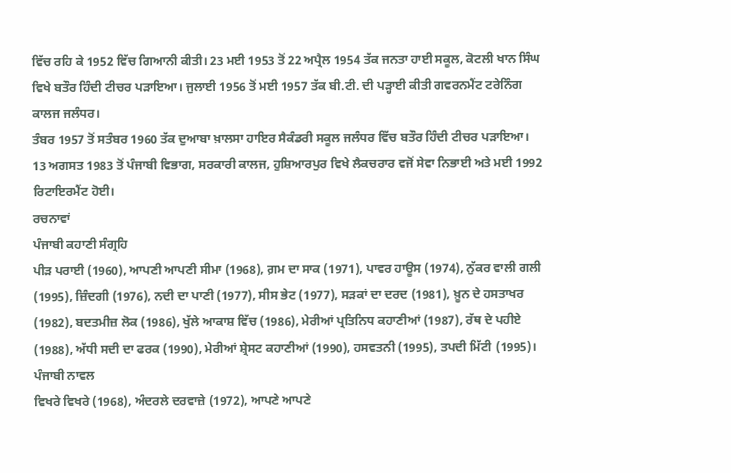ਵਿੱਚ ਰਹਿ ਕੇ 1952 ਵਿੱਚ ਗਿਆਨੀ ਕੀਤੀ। 23 ਮਈ 1953 ਤੋਂ 22 ਅਪ੍ਰੈਲ 1954 ਤੱਕ ਜਨਤਾ ਹਾਈ ਸਕੂਲ, ਕੋਟਲੀ ਖਾਨ ਸਿੰਘ ਵਿਖੇ ਬਤੌਰ ਹਿੰਦੀ ਟੀਚਰ ਪੜਾਇਆ। ਜੁਲਾਈ 1956 ਤੋਂ ਮਈ 1957 ਤੱਕ ਬੀ.ਟੀ. ਦੀ ਪੜ੍ਹਾਈ ਕੀਤੀ ਗਵਰਨਮੈਂਟ ਟਰੇਨਿੰਗ ਕਾਲਜ ਜਲੰਧਰ।
ਤੰਬਰ 1957 ਤੋਂ ਸਤੰਬਰ 1960 ਤੱਕ ਦੁਆਬਾ ਖ਼ਾਲਸਾ ਹਾਇਰ ਸੈਕੰਡਰੀ ਸਕੂਲ ਜਲੰਧਰ ਵਿੱਚ ਬਤੌਰ ਹਿੰਦੀ ਟੀਚਰ ਪੜਾਇਆ। 13 ਅਗਸਤ 1983 ਤੋਂ ਪੰਜਾਬੀ ਵਿਭਾਗ, ਸਰਕਾਰੀ ਕਾਲਜ, ਹੁਸ਼ਿਆਰਪੁਰ ਵਿਖੇ ਲੈਕਚਰਾਰ ਵਜੋਂ ਸੇਵਾ ਨਿਭਾਈ ਅਤੇ ਮਈ 1992 ਰਿਟਾਇਰਮੈਂਟ ਹੋਈ।
ਰਚਨਾਵਾਂ
ਪੰਜਾਬੀ ਕਹਾਣੀ ਸੰਗ੍ਰਹਿ
ਪੀੜ ਪਰਾਈ (1960), ਆਪਣੀ ਆਪਣੀ ਸੀਮਾ (1968), ਗ਼ਮ ਦਾ ਸਾਕ (1971), ਪਾਵਰ ਹਾਊਸ (1974), ਨੁੱਕਰ ਵਾਲੀ ਗਲੀ (1995), ਜ਼ਿੰਦਗੀ (1976), ਨਦੀ ਦਾ ਪਾਣੀ (1977), ਸੀਸ ਭੇਟ (1977), ਸੜਕਾਂ ਦਾ ਦਰਦ (1981), ਖ਼ੂਨ ਦੇ ਹਸਤਾਖਰ (1982), ਬਦਤਮੀਜ਼ ਲੋਕ (1986), ਖੁੱਲੇ ਆਕਾਸ਼ ਵਿੱਚ (1986), ਮੇਰੀਆਂ ਪ੍ਰਤਿਨਿਧ ਕਹਾਣੀਆਂ (1987), ਰੱਥ ਦੇ ਪਹੀਏ (1988), ਅੱਧੀ ਸਦੀ ਦਾ ਫਰਕ (1990), ਮੇਰੀਆਂ ਸ਼੍ਰੇਸਟ ਕਹਾਣੀਆਂ (1990), ਹਸਵਤਨੀ (1995), ਤਪਦੀ ਮਿੱਟੀ (1995)।
ਪੰਜਾਬੀ ਨਾਵਲ
ਵਿਖਰੇ ਵਿਖਰੇ (1968), ਅੰਦਰਲੇ ਦਰਵਾਜ਼ੇ (1972), ਆਪਣੇ ਆਪਣੇ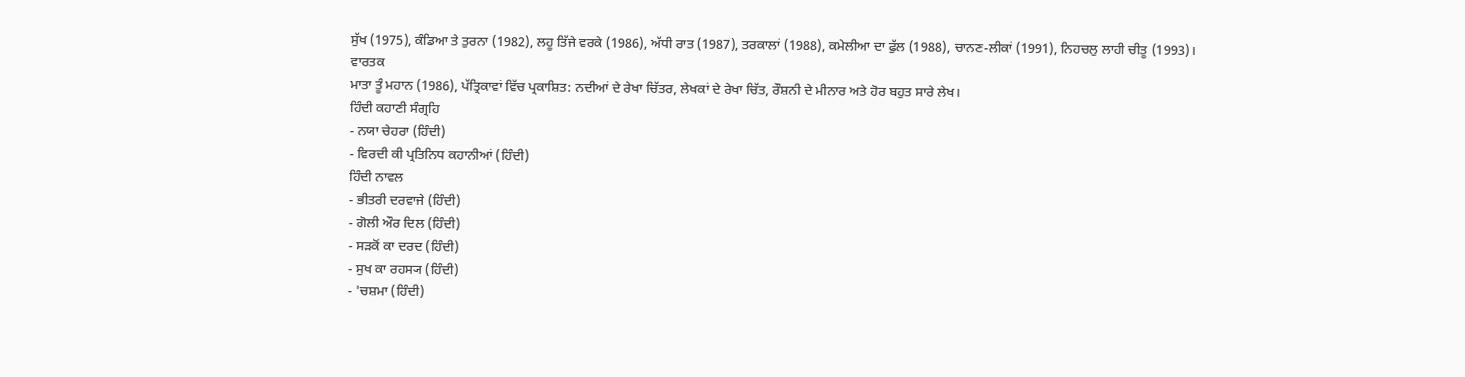ਸੁੱਖ (1975), ਕੰਡਿਆ ਤੇ ਤੁਰਨਾ (1982), ਲਹੂ ਤਿੱਜੇ ਵਰਕੇ (1986), ਅੱਧੀ ਰਾਤ (1987), ਤਰਕਾਲਾਂ (1988), ਕਮੇਲੀਆ ਦਾ ਫੁੱਲ (1988), ਚਾਨਣ-ਲੀਕਾਂ (1991), ਨਿਹਚਲੁ ਲਾਹੀ ਚੀਤੂ (1993)।
ਵਾਰਤਕ
ਮਾਤਾ ਤੂੰ ਮਹਾਨ (1986), ਪੱਤ੍ਰਿਕਾਵਾਂ ਵਿੱਚ ਪ੍ਰਕਾਸ਼ਿਤ: ਨਦੀਆਂ ਦੇ ਰੇਖਾ ਚਿੱਤਰ, ਲੇਖਕਾਂ ਦੇ ਰੇਖਾ ਚਿੱਤ, ਰੌਸ਼ਨੀ ਦੇ ਮੀਨਾਰ ਅਤੇ ਹੋਰ ਬਹੁਤ ਸਾਰੇ ਲੇਖ।
ਹਿੰਦੀ ਕਹਾਣੀ ਸੰਗ੍ਰਹਿ
- ਨਯਾ ਚੇਹਰਾ (ਹਿੰਦੀ)
- ਵਿਰਦੀ ਕੀ ਪ੍ਰਤਿਨਿਧ ਕਹਾਨੀਆਂ (ਹਿੰਦੀ)
ਹਿੰਦੀ ਨਾਵਲ
- ਭੀਤਰੀ ਦਰਵਾਜੇ (ਹਿੰਦੀ)
- ਗੋਲੀ ਔਰ ਦਿਲ (ਹਿੰਦੀ)
- ਸੜਕੋਂ ਕਾ ਦਰਦ (ਹਿੰਦੀ)
- ਸੁਖ ਕਾ ਰਹਸ੍ਯ (ਹਿੰਦੀ)
- 'ਚਸ਼ਮਾ (ਹਿੰਦੀ)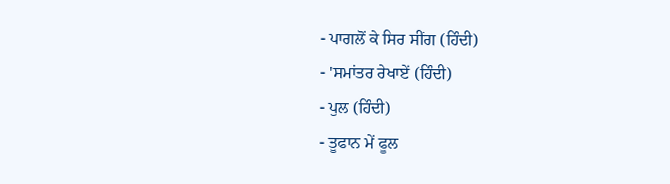- ਪਾਗਲੋਂ ਕੇ ਸਿਰ ਸੀਂਗ (ਹਿੰਦੀ)
- 'ਸਮਾਂਤਰ ਰੇਖਾਏਂ (ਹਿੰਦੀ)
- ਪੁਲ (ਹਿੰਦੀ)
- ਤੂਫਾਨ ਮੇਂ ਫੂਲ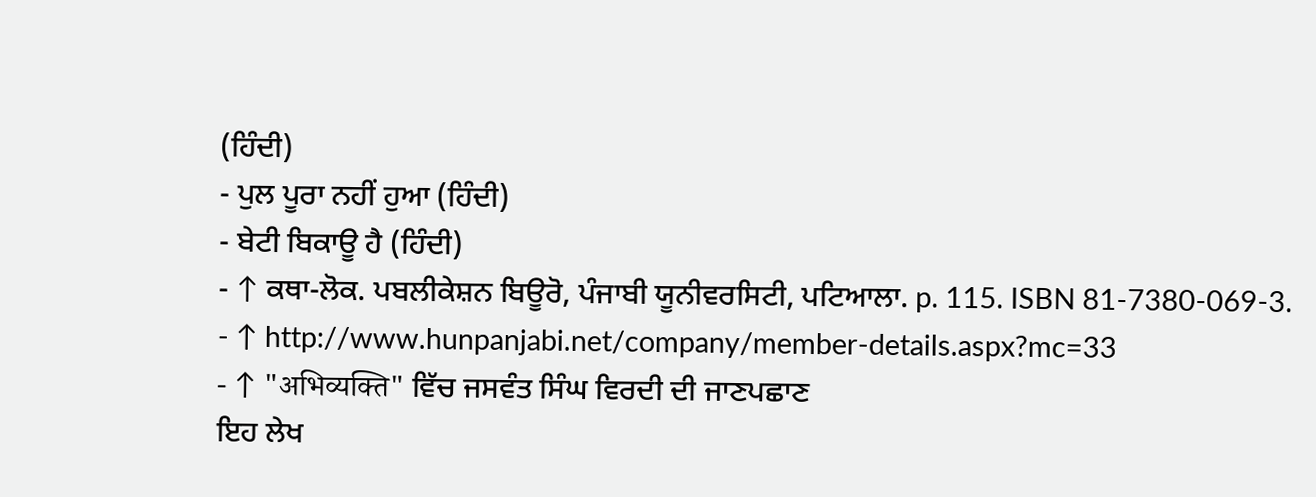(ਹਿੰਦੀ)
- ਪੁਲ ਪੂਰਾ ਨਹੀਂ ਹੁਆ (ਹਿੰਦੀ)
- ਬੇਟੀ ਬਿਕਾਊ ਹੈ (ਹਿੰਦੀ)
- ↑ ਕਥਾ-ਲੋਕ. ਪਬਲੀਕੇਸ਼ਨ ਬਿਊਰੋ, ਪੰਜਾਬੀ ਯੂਨੀਵਰਸਿਟੀ, ਪਟਿਆਲਾ. p. 115. ISBN 81-7380-069-3.
- ↑ http://www.hunpanjabi.net/company/member-details.aspx?mc=33
- ↑ "अभिव्यक्ति" ਵਿੱਚ ਜਸਵੰਤ ਸਿੰਘ ਵਿਰਦੀ ਦੀ ਜਾਣਪਛਾਣ
ਇਹ ਲੇਖ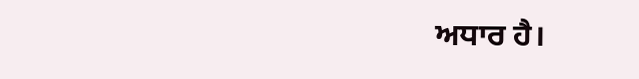ਅਧਾਰ ਹੈ।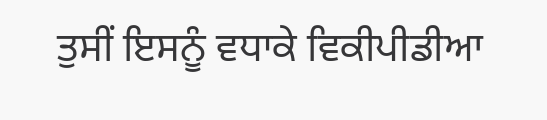ਤੁਸੀਂ ਇਸਨੂੰ ਵਧਾਕੇ ਵਿਕੀਪੀਡੀਆ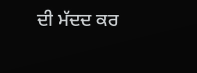ਦੀ ਮੱਦਦ ਕਰ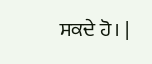ਸਕਦੇ ਹੋ। |